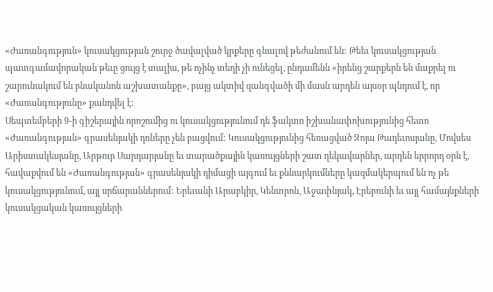«Ժառանգություն» կուսակցության շուրջ ծավալված կրքերը գնալով թեժանում են: Թեեւ կուսակցության պատգամավորական թեւը ցույց է տալիս, թե ոչինչ տեղի չի ունեցել, ընդամենն «իրենց շարքերն են մաքրել ու շարունակում են բնականոն աշխատանքը», բայց ակտիվ զանգվածի մի մասն արդեն այսօր պնդում է, որ «Ժառանգությունը» քանդվել է:
Սեպտեմբերի 9-ի գիշերային որոշումից ու կուսակցությունում դե ֆակտո իշխանափոխությունից հետո «Ժառանգության» գրասենյակի դռները չեն բացվում: Կուսակցությունից հեռացված Զոյա Թադեւոսյանը, Մովսես Արիստակեսյանը, Արթուր Սարդարյանը եւ տարածքային կառույցների շատ ղեկավարներ, արդեն երրորդ օրն է, հավաքվում են «Ժառանգության» գրասենյակի դիմացի այգում եւ քննարկումները կազմակերպում են ոչ թե կուսակցությունում, այլ սրճարաններում: Երեւանի Արաբկիր, Կենտրոն, Աջափնյակ, Էրեբունի եւ այլ համայնքների կուսակցական կառույցների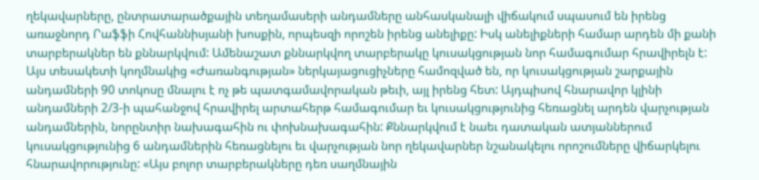ղեկավարները, ընտրատարածքային տեղամասերի անդամները անհասկանալի վիճակում սպասում են իրենց առաջնորդ Րաֆֆի Հովհաննիսյանի խոսքին, որպեսզի որոշեն իրենց անելիքը: Իսկ անելիքների համար արդեն մի քանի տարբերակներ են քննարկվում: Ամենաշատ քննարկվող տարբերակը կուսակցության նոր համագումար հրավիրելն է: Այս տեսակետի կողմնակից «Ժառանգության» ներկայացուցիչները համոզված են, որ կուսակցության շարքային անդամների 90 տոկոսը մնալու է ոչ թե պատգամավորական թեւի, այլ իրենց հետ: Այդպիսով հնարավոր կլինի անդամների 2/3-ի պահանջով հրավիրել արտահերթ համագումար եւ կուսակցությունից հեռացնել արդեն վարչության անդամներին, նորընտիր նախագահին ու փոխնախագահին: Քննարկվում է նաեւ դատական ատյաններում կուսակցությունից 6 անդամներին հեռացնելու եւ վարչության նոր ղեկավարներ նշանակելու որոշումները վիճարկելու հնարավորությունը: «Այս բոլոր տարբերակները դեռ սաղմնային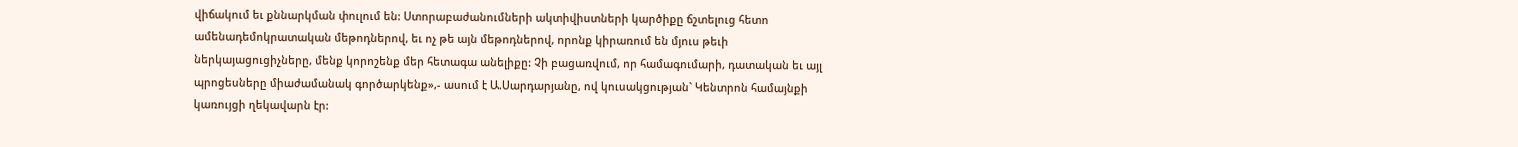վիճակում եւ քննարկման փուլում են: Ստորաբաժանումների ակտիվիստների կարծիքը ճշտելուց հետո ամենադեմոկրատական մեթոդներով, եւ ոչ թե այն մեթոդներով, որոնք կիրառում են մյուս թեւի ներկայացուցիչները, մենք կորոշենք մեր հետագա անելիքը: Չի բացառվում, որ համագումարի, դատական եւ այլ պրոցեսները միաժամանակ գործարկենք»,- ասում է Ա.Սարդարյանը, ով կուսակցության` Կենտրոն համայնքի կառույցի ղեկավարն էր: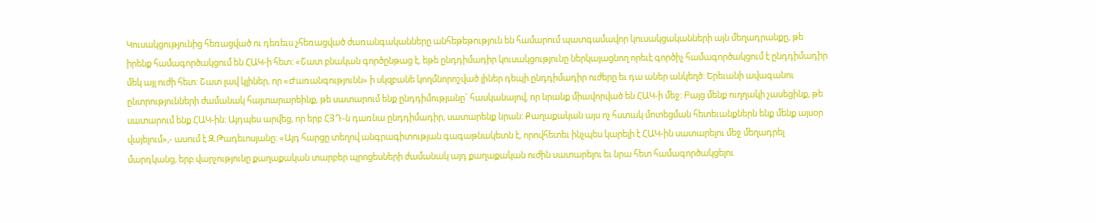Կուսակցությունից հեռացված ու դեռեւս չհեռացված ժառանգականները անհեթեթություն են համարում պատգամավոր կուսակցականների այն մեղադրանքը, թե իրենք համագործակցում են ՀԱԿ-ի հետ: «Շատ բնական գործընթաց է, եթե ընդդիմադիր կուսակցությունը ներկայացնող որեւէ գործիչ համագործակցում է ընդդիմադիր մեկ այլ ուժի հետ: Շատ լավ կլիներ, որ «Ժառանգությունն» ի սկզբանե կողմնորոշված լիներ դեպի ընդդիմադիր ուժերը եւ դա աներ անկեղծ: Երեւանի ավագանու ընտրությունների ժամանակ հայտարարեինք, թե սատարում ենք ընդդիմությանը` հասկանալով, որ նրանք միավորված են ՀԱԿ-ի մեջ: Բայց մենք ուղղակի չասեցինք, թե սատարում ենք ՀԱԿ-ին: Այդպես արվեց, որ երբ ՀՅԴ-ն դառնա ընդդիմադիր, սատարենք նրան: Քաղաքական այս ոչ հստակ մոտեցման հետեւանքներն ենք մենք այսօր վայելում»,- ասում է Զ.Թադեւոսյանը: «Այդ հարցը տեղով անգրագիտության գագաթնակետն է, որովհետեւ ինչպես կարելի է ՀԱԿ-ին սատարելու մեջ մեղադրել մարդկանց, երբ վարչությունը քաղաքական տարբեր պրոցեսների ժամանակ այդ քաղաքական ուժին սատարելու եւ նրա հետ համագործակցելու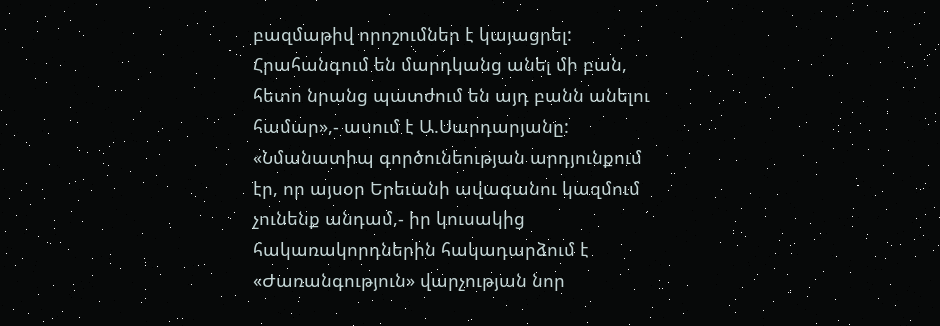բազմաթիվ որոշումներ է կայացրել: Հրահանգում են մարդկանց անել մի բան, հետո նրանց պատժում են այդ բանն անելու համար»,- ասում է Ա.Սարդարյանը:
«Նմանատիպ գործունեության արդյունքում էր, որ այսօր Երեւանի ավագանու կազմում չունենք անդամ,- իր կուսակից հակառակորդներին հակադարձում է «Ժառանգություն» վարչության նոր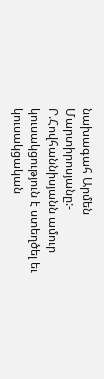նախագահ Արմեն Մարտիրոսյանը:- Ր.Հովհաննիսյանն ամուր կուսակցություն է ստեղծել եւ կուսակցական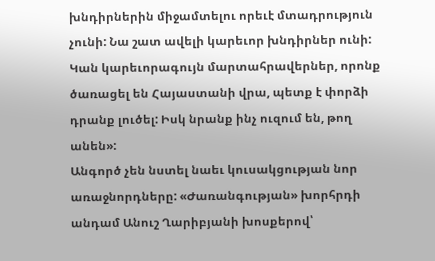խնդիրներին միջամտելու որեւէ մտադրություն չունի: Նա շատ ավելի կարեւոր խնդիրներ ունի: Կան կարեւորագույն մարտահրավերներ, որոնք ծառացել են Հայաստանի վրա, պետք է փորձի դրանք լուծել: Իսկ նրանք ինչ ուզում են, թող անեն»:
Անգործ չեն նստել նաեւ կուսակցության նոր առաջնորդները: «Ժառանգության» խորհրդի անդամ Անուշ Ղարիբյանի խոսքերով՝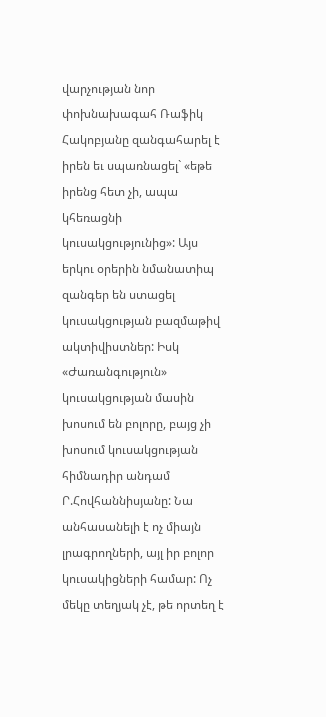վարչության նոր փոխնախագահ Ռաֆիկ Հակոբյանը զանգահարել է իրեն եւ սպառնացել` «եթե իրենց հետ չի, ապա կհեռացնի կուսակցությունից»: Այս երկու օրերին նմանատիպ զանգեր են ստացել կուսակցության բազմաթիվ ակտիվիստներ: Իսկ «Ժառանգություն» կուսակցության մասին խոսում են բոլորը, բայց չի խոսում կուսակցության հիմնադիր անդամ Ր.Հովհաննիսյանը: Նա անհասանելի է ոչ միայն լրագրողների, այլ իր բոլոր կուսակիցների համար: Ոչ մեկը տեղյակ չէ, թե որտեղ է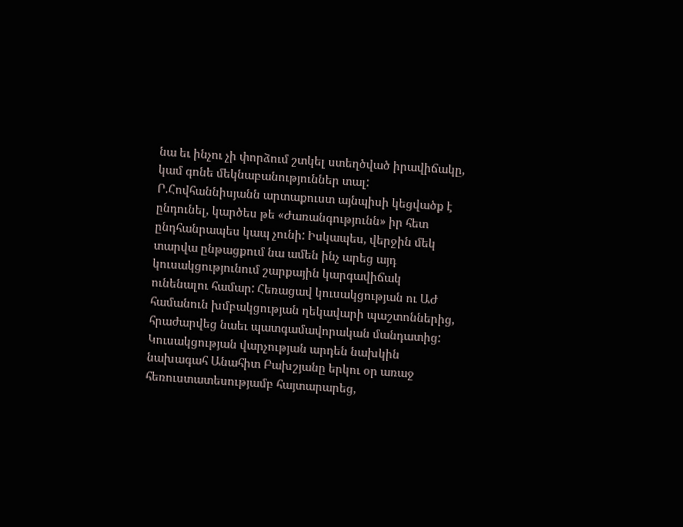նա եւ ինչու չի փորձում շտկել ստեղծված իրավիճակը, կամ գոնե մեկնաբանություններ տալ: Ր.Հովհաննիսյանն արտաքուստ այնպիսի կեցվածք է ընդունել, կարծես թե «Ժառանգությունն» իր հետ ընդհանրապես կապ չունի: Իսկապես, վերջին մեկ տարվա ընթացքում նա ամեն ինչ արեց այդ կուսակցությունում շարքային կարգավիճակ ունենալու համար: Հեռացավ կուսակցության ու ԱԺ համանուն խմբակցության ղեկավարի պաշտոններից, հրաժարվեց նաեւ պատգամավորական մանդատից: Կուսակցության վարչության արդեն նախկին նախագահ Անահիտ Բախշյանը երկու օր առաջ հեռուստատեսությամբ հայտարարեց,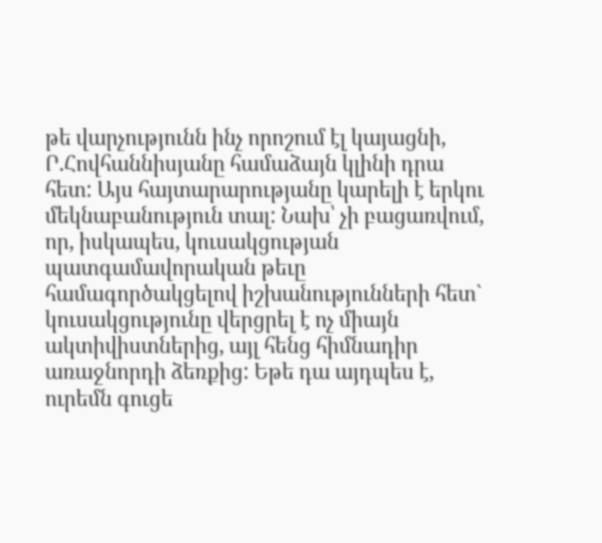թե վարչությունն ինչ որոշում էլ կայացնի, Ր.Հովհաննիսյանը համաձայն կլինի դրա հետ: Այս հայտարարությանը կարելի է երկու մեկնաբանություն տալ: Նախ՝ չի բացառվում, որ, իսկապես, կուսակցության պատգամավորական թեւը համագործակցելով իշխանությունների հետ` կուսակցությունը վերցրել է ոչ միայն ակտիվիստներից, այլ հենց հիմնադիր առաջնորդի ձեռքից: Եթե դա այդպես է, ուրեմն գուցե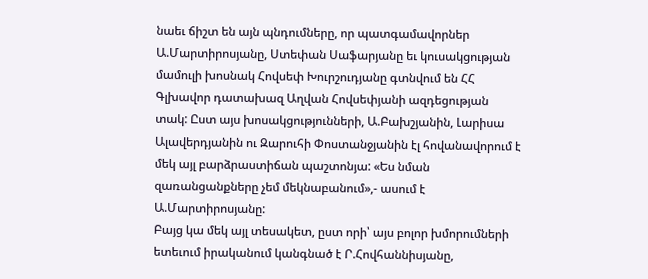նաեւ ճիշտ են այն պնդումները, որ պատգամավորներ Ա.Մարտիրոսյանը, Ստեփան Սաֆարյանը եւ կուսակցության մամուլի խոսնակ Հովսեփ Խուրշուդյանը գտնվում են ՀՀ Գլխավոր դատախազ Աղվան Հովսեփյանի ազդեցության տակ: Ըստ այս խոսակցությունների, Ա.Բախշյանին, Լարիսա Ալավերդյանին ու Զարուհի Փոստանջյանին էլ հովանավորում է մեկ այլ բարձրաստիճան պաշտոնյա: «Ես նման զառանցանքները չեմ մեկնաբանում»,- ասում է Ա.Մարտիրոսյանը:
Բայց կա մեկ այլ տեսակետ, ըստ որի՝ այս բոլոր խմորումների ետեւում իրականում կանգնած է Ր.Հովհաննիսյանը,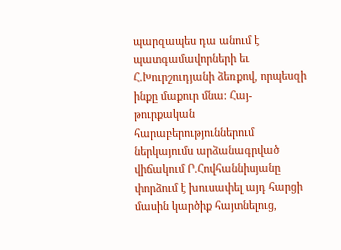պարզապես դա անում է պատգամավորների եւ Հ.Խուրշուդյանի ձեռքով, որպեսզի ինքը մաքուր մնա: Հայ-թուրքական հարաբերություններում ներկայումս արձանագրված վիճակում Ր.Հովհաննիսյանը փորձում է խուսափել այդ հարցի մասին կարծիք հայտնելուց,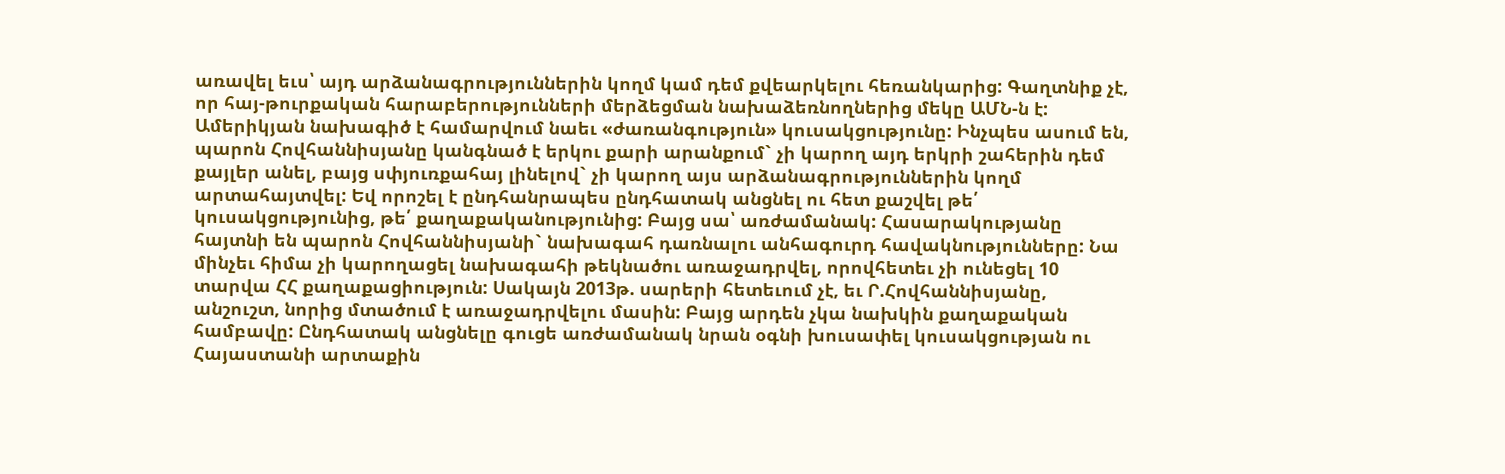առավել եւս՝ այդ արձանագրություններին կողմ կամ դեմ քվեարկելու հեռանկարից: Գաղտնիք չէ, որ հայ-թուրքական հարաբերությունների մերձեցման նախաձեռնողներից մեկը ԱՄՆ-ն է: Ամերիկյան նախագիծ է համարվում նաեւ «ժառանգություն» կուսակցությունը: Ինչպես ասում են, պարոն Հովհաննիսյանը կանգնած է երկու քարի արանքում` չի կարող այդ երկրի շահերին դեմ քայլեր անել, բայց սփյուռքահայ լինելով` չի կարող այս արձանագրություններին կողմ արտահայտվել: Եվ որոշել է ընդհանրապես ընդհատակ անցնել ու հետ քաշվել թե՛ կուսակցությունից, թե՛ քաղաքականությունից: Բայց սա՝ առժամանակ: Հասարակությանը հայտնի են պարոն Հովհաննիսյանի` նախագահ դառնալու անհագուրդ հավակնությունները: Նա մինչեւ հիմա չի կարողացել նախագահի թեկնածու առաջադրվել, որովհետեւ չի ունեցել 10 տարվա ՀՀ քաղաքացիություն: Սակայն 2013թ. սարերի հետեւում չէ, եւ Ր.Հովհաննիսյանը, անշուշտ, նորից մտածում է առաջադրվելու մասին: Բայց արդեն չկա նախկին քաղաքական համբավը: Ընդհատակ անցնելը գուցե առժամանակ նրան օգնի խուսափել կուսակցության ու Հայաստանի արտաքին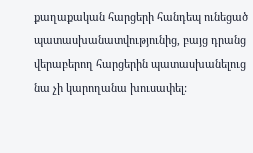քաղաքական հարցերի հանդեպ ունեցած պատասխանատվությունից, բայց դրանց վերաբերող հարցերին պատասխանելուց նա չի կարողանա խուսափել: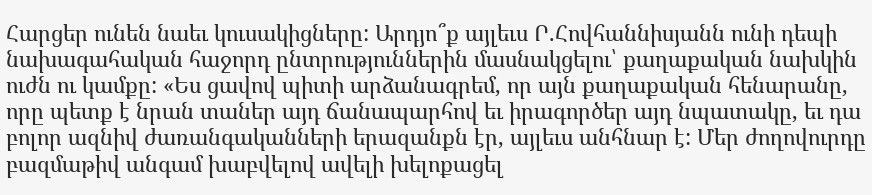Հարցեր ունեն նաեւ կուսակիցները: Արդյո՞ք այլեւս Ր.Հովհաննիսյանն ունի դեպի նախագահական հաջորդ ընտրություններին մասնակցելու՝ քաղաքական նախկին ուժն ու կամքը: «Ես ցավով պիտի արձանագրեմ, որ այն քաղաքական հենարանը, որը պետք է նրան տաներ այդ ճանապարհով եւ իրագործեր այդ նպատակը, եւ դա բոլոր ազնիվ ժառանգականների երազանքն էր, այլեւս անհնար է: Մեր ժողովուրդը բազմաթիվ անգամ խաբվելով ավելի խելոքացել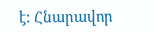է: Հնարավոր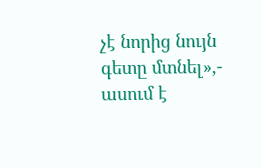չէ նորից նույն գետը մտնել»,- ասում է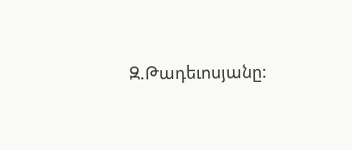Զ.Թադեւոսյանը: